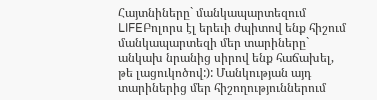Հայտնիները` մանկապարտեզում
LIFEԲոլորս էլ երեւի ժպիտով ենք հիշում մանկապարտեզի մեր տարիները` անկախ նրանից սիրով ենք հաճախել, թե լացուկոծով:): Մանկության այդ տարիներից մեր հիշողություններում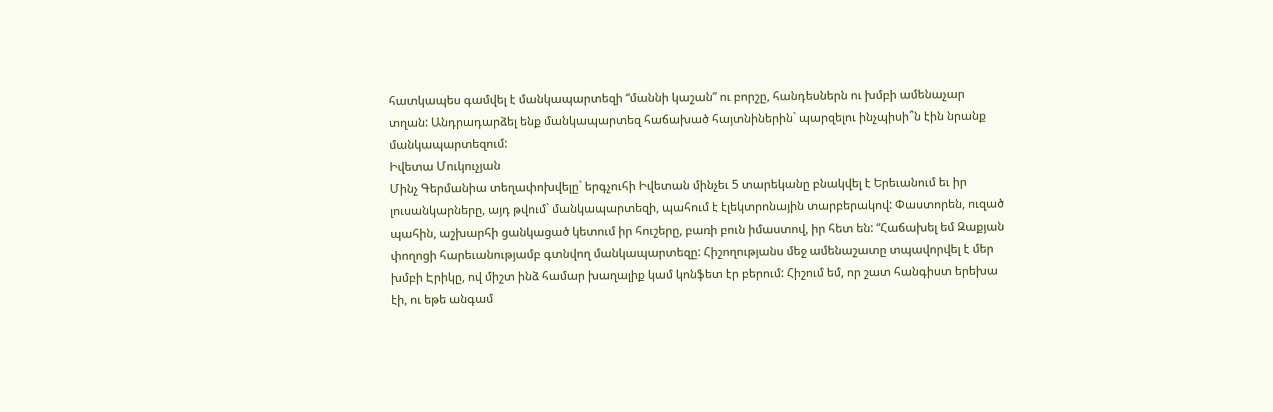հատկապես գամվել է մանկապարտեզի “մաննի կաշան” ու բորշը, հանդեսներն ու խմբի ամենաչար տղան: Անդրադարձել ենք մանկապարտեզ հաճախած հայտնիներին` պարզելու ինչպիսի՞ն էին նրանք մանկապարտեզում:
Իվետա Մուկուչյան
Մինչ Գերմանիա տեղափոխվելը` երգչուհի Իվետան մինչեւ 5 տարեկանը բնակվել է Երեւանում եւ իր լուսանկարները, այդ թվում` մանկապարտեզի, պահում է էլեկտրոնային տարբերակով: Փաստորեն, ուզած պահին, աշխարհի ցանկացած կետում իր հուշերը, բառի բուն իմաստով, իր հետ են: “Հաճախել եմ Զաքյան փողոցի հարեւանությամբ գտնվող մանկապարտեզը: Հիշողությանս մեջ ամենաշատը տպավորվել է մեր խմբի Էրիկը, ով միշտ ինձ համար խաղալիք կամ կոնֆետ էր բերում: Հիշում եմ, որ շատ հանգիստ երեխա էի, ու եթե անգամ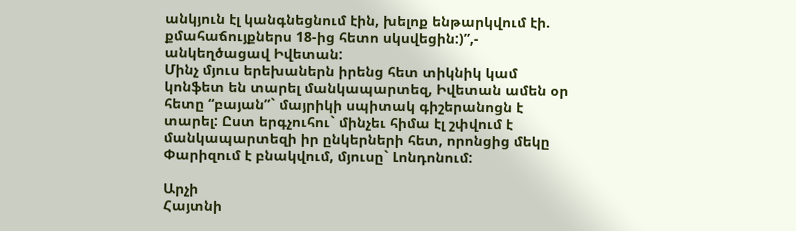անկյուն էլ կանգնեցնում էին, խելոք ենթարկվում էի. քմահաճույքներս 18-ից հետո սկսվեցին:)”,- անկեղծացավ Իվետան:
Մինչ մյուս երեխաներն իրենց հետ տիկնիկ կամ կոնֆետ են տարել մանկապարտեզ, Իվետան ամեն օր հետը “բայան”` մայրիկի սպիտակ գիշերանոցն է տարել: Ըստ երգչուհու` մինչեւ հիմա էլ շփվում է մանկապարտեզի իր ընկերների հետ, որոնցից մեկը Փարիզում է բնակվում, մյուսը` Լոնդոնում:

Արչի
Հայտնի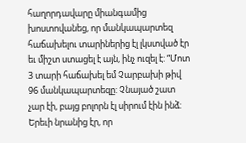հաղորդավարը միանգամից խոստովանեց, որ մանկապարտեզ հաճախելու տարիներից էլ լկստված էր եւ միշտ ստացել է այն, ինչ ուզել է: “Մոտ 3 տարի հաճախել եմ Չարբախի թիվ 96 մանկապարտեզը: Չնայած շատ չար էի, բայց բոլորն էլ սիրում էին ինձ: Երեւի նրանից էր, որ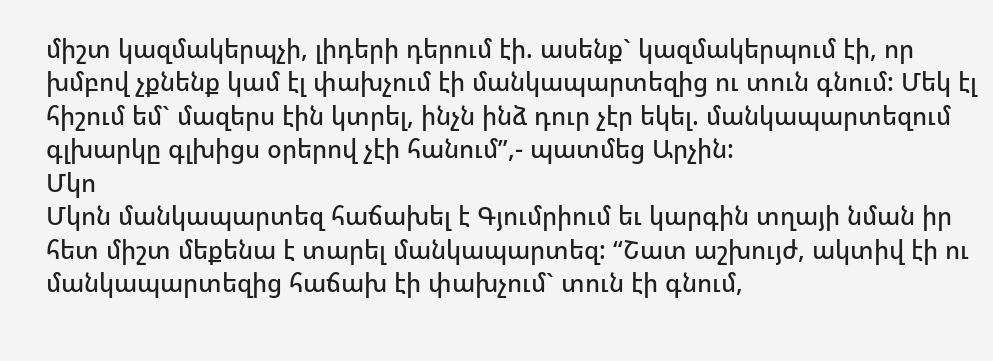միշտ կազմակերպչի, լիդերի դերում էի. ասենք` կազմակերպում էի, որ խմբով չքնենք կամ էլ փախչում էի մանկապարտեզից ու տուն գնում: Մեկ էլ հիշում եմ` մազերս էին կտրել, ինչն ինձ դուր չէր եկել. մանկապարտեզում գլխարկը գլխիցս օրերով չէի հանում”,- պատմեց Արչին:
Մկո
Մկոն մանկապարտեզ հաճախել է Գյումրիում եւ կարգին տղայի նման իր հետ միշտ մեքենա է տարել մանկապարտեզ: “Շատ աշխույժ, ակտիվ էի ու մանկապարտեզից հաճախ էի փախչում` տուն էի գնում,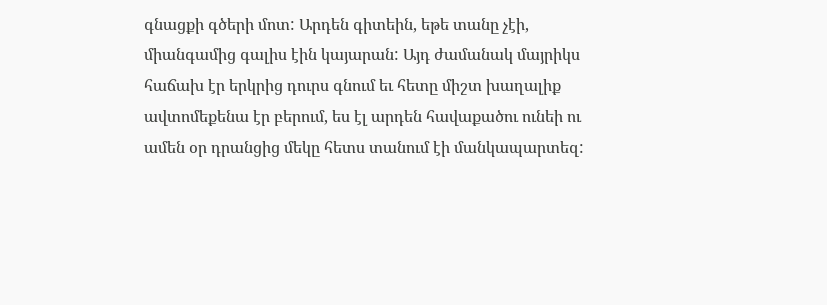գնացքի գծերի մոտ: Արդեն գիտեին, եթե տանը չէի, միանգամից գալիս էին կայարան: Այդ ժամանակ մայրիկս հաճախ էր երկրից դուրս գնում եւ հետը միշտ խաղալիք ավտոմեքենա էր բերում, ես էլ արդեն հավաքածու ունեի ու ամեն օր դրանցից մեկը հետս տանում էի մանկապարտեզ: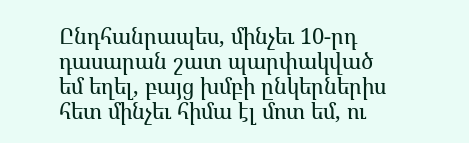Ընդհանրապես, մինչեւ 10-րդ դասարան շատ պարփակված եմ եղել, բայց խմբի ընկերներիս հետ մինչեւ հիմա էլ մոտ եմ, ու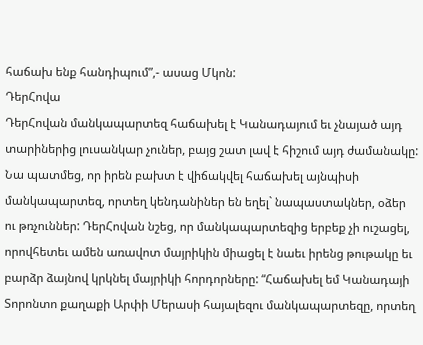հաճախ ենք հանդիպում”,- ասաց Մկոն:
ԴերՀովա
ԴերՀովան մանկապարտեզ հաճախել է Կանադայում եւ չնայած այդ տարիներից լուսանկար չուներ, բայց շատ լավ է հիշում այդ ժամանակը: Նա պատմեց, որ իրեն բախտ է վիճակվել հաճախել այնպիսի մանկապարտեզ, որտեղ կենդանիներ են եղել` նապաստակներ, օձեր ու թռչուններ: ԴերՀովան նշեց, որ մանկապարտեզից երբեք չի ուշացել, որովհետեւ ամեն առավոտ մայրիկին միացել է նաեւ իրենց թութակը եւ բարձր ձայնով կրկնել մայրիկի հորդորները: “Հաճախել եմ Կանադայի Տորոնտո քաղաքի Արփի Մերասի հայալեզու մանկապարտեզը, որտեղ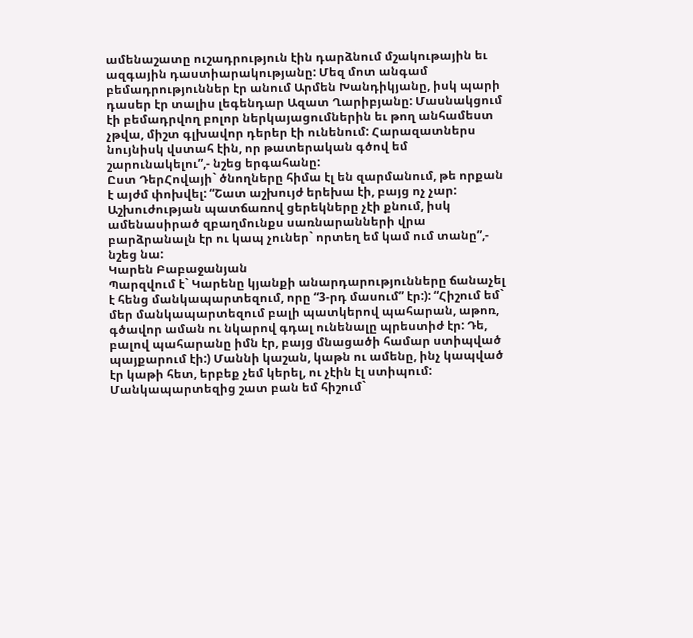ամենաշատը ուշադրություն էին դարձնում մշակութային եւ ազգային դաստիարակությանը: Մեզ մոտ անգամ բեմադրություններ էր անում Արմեն Խանդիկյանը, իսկ պարի դասեր էր տալիս լեգենդար Ազատ Ղարիբյանը: Մասնակցում էի բեմադրվող բոլոր ներկայացումներին եւ թող անհամեստ չթվա, միշտ գլխավոր դերեր էի ունենում: Հարազատներս նույնիսկ վստահ էին, որ թատերական գծով եմ շարունակելու”,- նշեց երգահանը:
Ըստ ԴերՀովայի` ծնողները հիմա էլ են զարմանում, թե որքան է այժմ փոխվել: “Շատ աշխույժ երեխա էի, բայց ոչ չար: Աշխուժության պատճառով ցերեկները չէի քնում, իսկ ամենասիրած զբաղմունքս սառնարանների վրա բարձրանալն էր ու կապ չուներ` որտեղ եմ կամ ում տանը”,- նշեց նա:
Կարեն Բաբաջանյան
Պարզվում է` Կարենը կյանքի անարդարությունները ճանաչել է հենց մանկապարտեզում, որը “3-րդ մասում” էր:): “Հիշում եմ` մեր մանկապարտեզում բալի պատկերով պահարան, աթոռ, գծավոր աման ու նկարով գդալ ունենալը պրեստիժ էր: Դե, բալով պահարանը իմն էր, բայց մնացածի համար ստիպված պայքարում էի:) Մաննի կաշան, կաթն ու ամենը, ինչ կապված էր կաթի հետ, երբեք չեմ կերել, ու չէին էլ ստիպում: Մանկապարտեզից շատ բան եմ հիշում`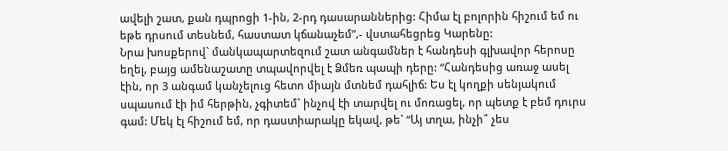ավելի շատ, քան դպրոցի 1-ին, 2-րդ դասարաններից: Հիմա էլ բոլորին հիշում եմ ու եթե դրսում տեսնեմ, հաստատ կճանաչեմ”,- վստահեցրեց Կարենը:
Նրա խոսքերով` մանկապարտեզում շատ անգամներ է հանդեսի գլխավոր հերոսը եղել, բայց ամենաշատը տպավորվել է Ձմեռ պապի դերը: “Հանդեսից առաջ ասել էին, որ 3 անգամ կանչելուց հետո միայն մտնեմ դահլիճ: Ես էլ կողքի սենյակում սպասում էի իմ հերթին, չգիտեմ` ինչով էի տարվել ու մոռացել, որ պետք է բեմ դուրս գամ: Մեկ էլ հիշում եմ, որ դաստիարակը եկավ, թե` “Այ տղա, ինչի՞ չես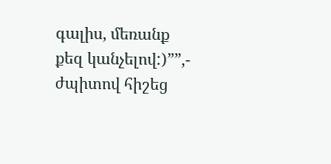գալիս, մեռանք քեզ կանչելով:)””,- ժպիտով հիշեց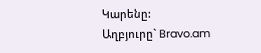Կարենը:
Աղբյուրը` Bravo.am